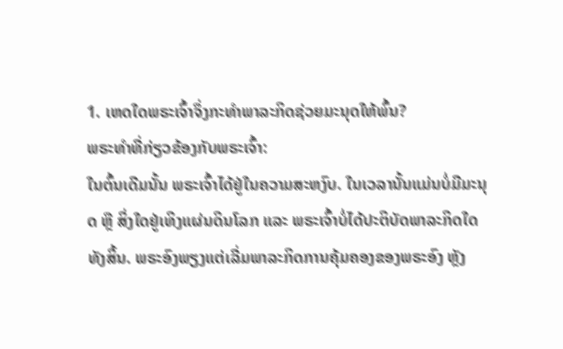1. ເຫດໃດພຣະເຈົ້າຈຶ່ງກະທໍາພາລະກິດຊ່ວຍມະນຸດໃຫ້ພົ້ນ?
ພຣະທຳທີ່ກ່ຽວຂ້ອງກັບພຣະເຈົ້າ:
ໃນຕົ້ນເດີມນັ້ນ ພຣະເຈົ້າໄດ້ຢູ່ໃນຄວາມສະຫງົບ. ໃນເວລານັ້ນແມ່ນບໍ່ມີມະນຸດ ຫຼື ສິ່ງໃດຢູ່ເທິງແຜ່ນດິນໂລກ ແລະ ພຣະເຈົ້າບໍ່ໄດ້ປະຕິບັດພາລະກິດໃດທັງສິ້ນ. ພຣະອົງພຽງແຕ່ເລີ່ມພາລະກິດການຄຸ້ມຄອງຂອງພຣະອົງ ຫຼັງ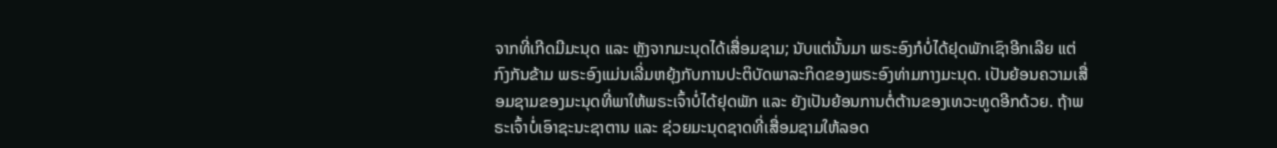ຈາກທີ່ເກີດມີມະນຸດ ແລະ ຫຼັງຈາກມະນຸດໄດ້ເສື່ອມຊາມ; ນັບແຕ່ນັ້ນມາ ພຣະອົງກໍບໍ່ໄດ້ຢຸດພັກເຊົາອີກເລີຍ ແຕ່ກົງກັນຂ້າມ ພຣະອົງແມ່ນເລີ່ມຫຍຸ້ງກັບການປະຕິບັດພາລະກິດຂອງພຣະອົງທ່າມກາງມະນຸດ. ເປັນຍ້ອນຄວາມເສື່ອມຊາມຂອງມະນຸດທີ່ພາໃຫ້ພຣະເຈົ້າບໍ່ໄດ້ຢຸດພັກ ແລະ ຍັງເປັນຍ້ອນການຕໍ່ຕ້ານຂອງເທວະທູດອີກດ້ວຍ. ຖ້າພຣະເຈົ້າບໍ່ເອົາຊະນະຊາຕານ ແລະ ຊ່ວຍມະນຸດຊາດທີ່ເສື່ອມຊາມໃຫ້ລອດ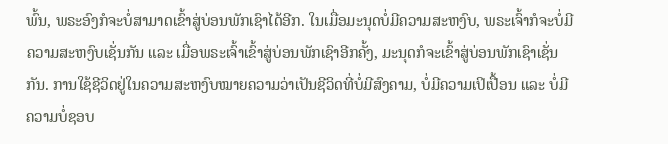ພົ້ນ, ພຣະອົງກໍຈະບໍ່ສາມາດເຂົ້າສູ່ບ່ອນພັກເຊົາໄດ້ອີກ. ໃນເມື່ອມະນຸດບໍ່ມີຄວາມສະຫງົບ, ພຣະເຈົ້າກໍຈະບໍ່ມີຄວາມສະຫງົບເຊັ່ນກັນ ແລະ ເມື່ອພຣະເຈົ້າເຂົ້າສູ່ບ່ອນພັກເຊົາອີກຄັ້ງ, ມະນຸດກໍຈະເຂົ້າສູ່ບ່ອນພັກເຊົາເຊັ່ນກັນ. ການໃຊ້ຊີວິດຢູ່ໃນຄວາມສະຫງົບໝາຍຄວາມວ່າເປັນຊີວິດທີ່ບໍ່ມີສົງຄາມ, ບໍ່ມີຄວາມເປິເປື້ອນ ແລະ ບໍ່ມີຄວາມບໍ່ຊອບ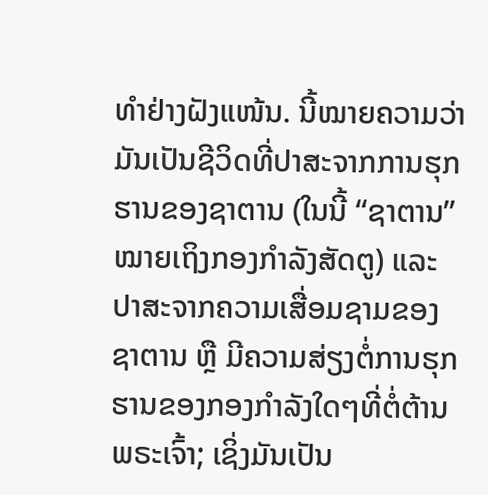ທໍາຢ່າງຝັງແໜ້ນ. ນີ້ໝາຍຄວາມວ່າ ມັນເປັນຊີວິດທີ່ປາສະຈາກການຮຸກຮານຂອງຊາຕານ (ໃນນີ້ “ຊາຕານ” ໝາຍເຖິງກອງກໍາລັງສັດຕູ) ແລະ ປາສະຈາກຄວາມເສື່ອມຊາມຂອງຊາຕານ ຫຼື ມີຄວາມສ່ຽງຕໍ່ການຮຸກຮານຂອງກອງກໍາລັງໃດໆທີ່ຕໍ່ຕ້ານພຣະເຈົ້າ; ເຊິ່ງມັນເປັນ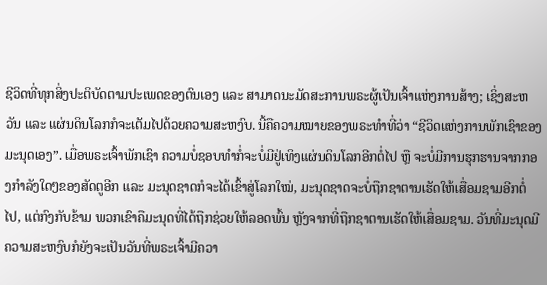ຊີວິດທີ່ທຸກສິ່ງປະຕິບັດຕາມປະເພດຂອງຕົນເອງ ແລະ ສາມາດນະມັດສະການພຣະຜູ້ເປັນເຈົ້າແຫ່ງການສ້າງ; ເຊິ່ງສະຫວັນ ແລະ ແຜ່ນດິນໂລກກໍຈະເຕັມໄປດ້ວຍຄວາມສະຫງົບ. ນີ້ຄືຄວາມໝາຍຂອງພຣະທໍາທີ່ວ່າ “ຊີວິດແຫ່ງການພັກເຊົາຂອງມະນຸດເອງ”. ເມື່ອພຣະເຈົ້າພັກເຊົາ ຄວາມບໍ່ຊອບທໍາກໍ່ຈະບໍ່ມີຢູ່ເທິງແຜ່ນດິນໂລກອີກຕໍ່ໄປ ຫຼື ຈະບໍ່ມີການຮຸກຮານຈາກກອງກໍາລັງໃດໆຂອງສັດຕູອີກ ແລະ ມະນຸດຊາດກໍຈະໄດ້ເຂົ້າສູ່ໂລກໃໝ່, ມະນຸດຊາດຈະບໍ່ຖືກຊາຕານເຮັດໃຫ້ເສື່ອມຊາມອີກຕໍ່ໄປ, ແຕ່ກົງກັບຂ້າມ ພວກເຂົາຄືມະນຸດທີ່ໄດ້ຖືກຊ່ວຍໃຫ້ລອດພົ້ນ ຫຼັງຈາກທີ່ຖືກຊາຕານເຮັດໃຫ້ເສື່ອມຊາມ. ວັນທີ່ມະນຸດມີຄວາມສະຫງົບກໍຍັງຈະເປັນວັນທີ່ພຣະເຈົ້າມີຄວາ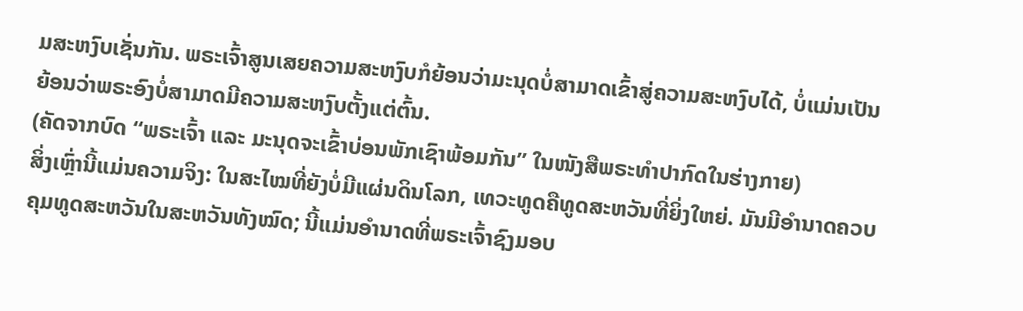ມສະຫງົບເຊັ່ນກັນ. ພຣະເຈົ້າສູນເສຍຄວາມສະຫງົບກໍຍ້ອນວ່າມະນຸດບໍ່ສາມາດເຂົ້າສູ່ຄວາມສະຫງົບໄດ້, ບໍ່ແມ່ນເປັນຍ້ອນວ່າພຣະອົງບໍ່ສາມາດມີຄວາມສະຫງົບຕັ້ງແຕ່ຕົ້ນ.
(ຄັດຈາກບົດ “ພຣະເຈົ້າ ແລະ ມະນຸດຈະເຂົ້າບ່ອນພັກເຊົາພ້ອມກັນ” ໃນໜັງສືພຣະທໍາປາກົດໃນຮ່າງກາຍ)
ສິ່ງເຫຼົ່ານີ້ແມ່ນຄວາມຈິງ: ໃນສະໄໝທີ່ຍັງບໍ່ມີແຜ່ນດິນໂລກ, ເທວະທູດຄືທູດສະຫວັນທີ່ຍິ່ງໃຫຍ່. ມັນມີອໍານາດຄວບຄຸມທູດສະຫວັນໃນສະຫວັນທັງໝົດ; ນີ້ແມ່ນອໍານາດທີ່ພຣະເຈົ້າຊົງມອບ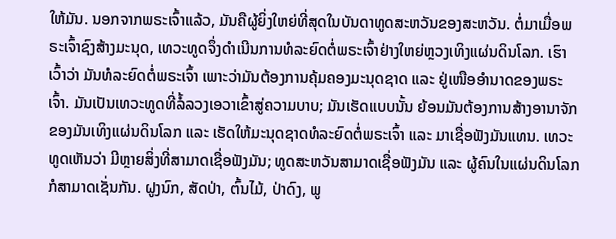ໃຫ້ມັນ. ນອກຈາກພຣະເຈົ້າແລ້ວ, ມັນຄືຜູ້ຍິ່ງໃຫຍ່ທີ່ສຸດໃນບັນດາທູດສະຫວັນຂອງສະຫວັນ. ຕໍ່ມາເມື່ອພຣະເຈົ້າຊົງສ້າງມະນຸດ, ເທວະທູດຈຶ່ງດໍາເນີນການທໍລະຍົດຕໍ່ພຣະເຈົ້າຢ່າງໃຫຍ່ຫຼວງເທິງແຜ່ນດິນໂລກ. ເຮົາເວົ້າວ່າ ມັນທໍລະຍົດຕໍ່ພຣະເຈົ້າ ເພາະວ່າມັນຕ້ອງການຄຸ້ມຄອງມະນຸດຊາດ ແລະ ຢູ່ເໜືອອໍານາດຂອງພຣະເຈົ້າ. ມັນເປັນເທວະທູດທີ່ລໍ້ລວງເອວາເຂົ້າສູ່ຄວາມບາບ; ມັນເຮັດແບບນັ້ນ ຍ້ອນມັນຕ້ອງການສ້າງອານາຈັກຂອງມັນເທິງແຜ່ນດິນໂລກ ແລະ ເຮັດໃຫ້ມະນຸດຊາດທໍລະຍົດຕໍ່ພຣະເຈົ້າ ແລະ ມາເຊື່ອຟັງມັນແທນ. ເທວະທູດເຫັນວ່າ ມີຫຼາຍສິ່ງທີ່ສາມາດເຊື່ອຟັງມັນ; ທູດສະຫວັນສາມາດເຊື່ອຟັງມັນ ແລະ ຜູ້ຄົນໃນແຜ່ນດິນໂລກກໍສາມາດເຊັ່ນກັນ. ຝູງນົກ, ສັດປ່າ, ຕົ້ນໄມ້, ປ່າດົງ, ພູ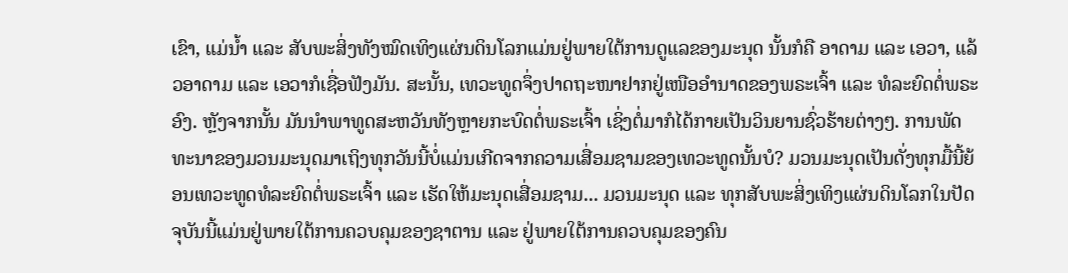ເຂົາ, ແມ່ນໍ້າ ແລະ ສັບພະສິ່ງທັງໝົດເທິງແຜ່ນດິນໂລກແມ່ນຢູ່ພາຍໃຕ້ການດູແລຂອງມະນຸດ ນັ້ນກໍຄື ອາດາມ ແລະ ເອວາ, ແລ້ວອາດາມ ແລະ ເອວາກໍເຊື່ອຟັງມັນ. ສະນັ້ນ, ເທວະທູດຈຶ່ງປາດຖະໜາຢາກຢູ່ເໜືອອໍານາດຂອງພຣະເຈົ້າ ແລະ ທໍລະຍົດຕໍ່ພຣະອົງ. ຫຼັງຈາກນັ້ນ ມັນນໍາພາທູດສະຫວັນທັງຫຼາຍກະບົດຕໍ່ພຣະເຈົ້າ ເຊິ່ງຕໍ່ມາກໍໄດ້ກາຍເປັນວິນຍານຊົ່ວຮ້າຍຕ່າງໆ. ການພັດທະນາຂອງມວນມະນຸດມາເຖິງທຸກວັນນີ້ບໍ່ແມ່ນເກີດຈາກຄວາມເສື່ອມຊາມຂອງເທວະທູດນັ້ນບໍ? ມວນມະນຸດເປັນດັ່ງທຸກມື້ນີ້ຍ້ອນເທວະທູດທໍລະຍົດຕໍ່ພຣະເຈົ້າ ແລະ ເຮັດໃຫ້ມະນຸດເສື່ອມຊາມ... ມວນມະນຸດ ແລະ ທຸກສັບພະສິ່ງເທິງແຜ່ນດິນໂລກໃນປັດຈຸບັນນີ້ແມ່ນຢູ່ພາຍໃຕ້ການຄວບຄຸມຂອງຊາຕານ ແລະ ຢູ່ພາຍໃຕ້ການຄວບຄຸມຂອງຄົນ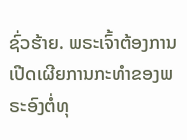ຊົ່ວຮ້າຍ. ພຣະເຈົ້າຕ້ອງການເປີດເຜີຍການກະທໍາຂອງພຣະອົງຕໍ່ທຸ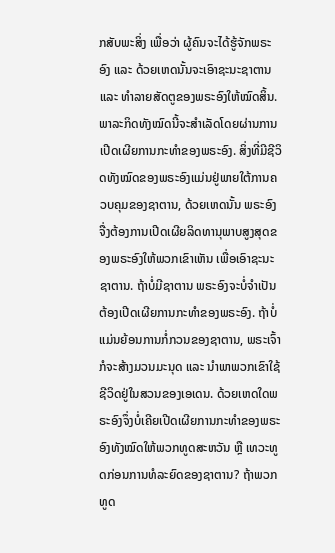ກສັບພະສິ່ງ ເພື່ອວ່າ ຜູ້ຄົນຈະໄດ້ຮູ້ຈັກພຣະອົງ ແລະ ດ້ວຍເຫດນັ້ນຈະເອົາຊະນະຊາຕານ ແລະ ທໍາລາຍສັດຕູຂອງພຣະອົງໃຫ້ໝົດສິ້ນ. ພາລະກິດທັງໝົດນີ້ຈະສໍາເລັດໂດຍຜ່ານການເປີດເຜີຍການກະທໍາຂອງພຣະອົງ. ສິ່ງທີ່ມີຊີວິດທັງໝົດຂອງພຣະອົງແມ່ນຢູ່ພາຍໃຕ້ການຄວບຄຸມຂອງຊາຕານ, ດ້ວຍເຫດນັ້ນ ພຣະອົງຈື່ງຕ້ອງການເປີດເຜີຍລິດທານຸພາບສູງສຸດຂອງພຣະອົງໃຫ້ພວກເຂົາເຫັນ ເພື່ອເອົາຊະນະຊາຕານ. ຖ້າບໍ່ມີຊາຕານ ພຣະອົງຈະບໍ່ຈໍາເປັນຕ້ອງເປີດເຜີຍການກະທໍາຂອງພຣະອົງ. ຖ້າບໍ່ແມ່ນຍ້ອນການກໍ່ກວນຂອງຊາຕານ, ພຣະເຈົ້າກໍຈະສ້າງມວນມະນຸດ ແລະ ນໍາພາພວກເຂົາໃຊ້ຊີວິດຢູ່ໃນສວນຂອງເອເດນ. ດ້ວຍເຫດໃດພຣະອົງຈຶ່ງບໍ່ເຄີຍເປີດເຜີຍການກະທໍາຂອງພຣະອົງທັງໝົດໃຫ້ພວກທູດສະຫວັນ ຫຼື ເທວະທູດກ່ອນການທໍລະຍົດຂອງຊາຕານ? ຖ້າພວກທູດ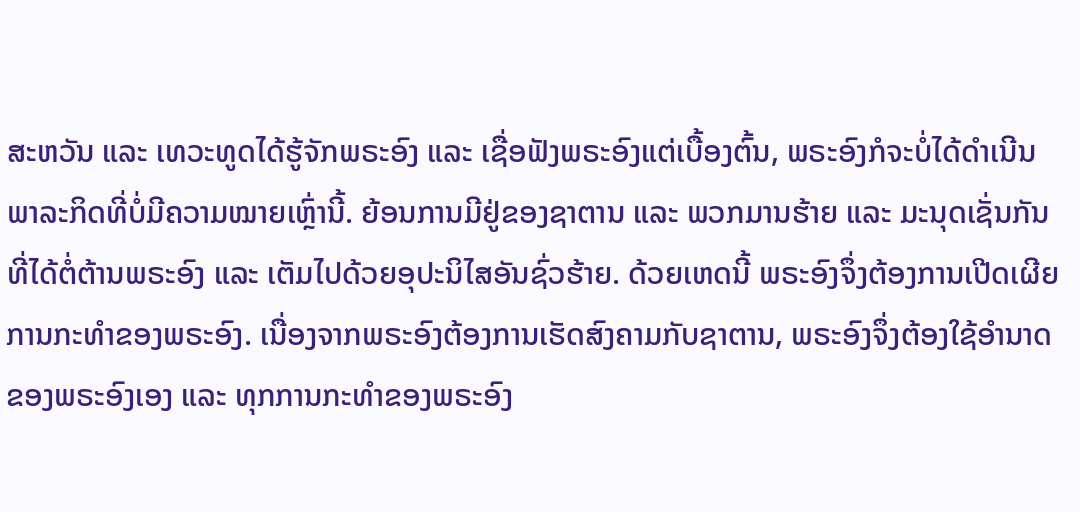ສະຫວັນ ແລະ ເທວະທູດໄດ້ຮູ້ຈັກພຣະອົງ ແລະ ເຊື່ອຟັງພຣະອົງແຕ່ເບື້ອງຕົ້ນ, ພຣະອົງກໍຈະບໍ່ໄດ້ດໍາເນີນພາລະກິດທີ່ບໍ່ມີຄວາມໝາຍເຫຼົ່ານີ້. ຍ້ອນການມີຢູ່ຂອງຊາຕານ ແລະ ພວກມານຮ້າຍ ແລະ ມະນຸດເຊັ່ນກັນທີ່ໄດ້ຕໍ່ຕ້ານພຣະອົງ ແລະ ເຕັມໄປດ້ວຍອຸປະນິໄສອັນຊົ່ວຮ້າຍ. ດ້ວຍເຫດນີ້ ພຣະອົງຈຶ່ງຕ້ອງການເປີດເຜີຍການກະທໍາຂອງພຣະອົງ. ເນື່ອງຈາກພຣະອົງຕ້ອງການເຮັດສົງຄາມກັບຊາຕານ, ພຣະອົງຈຶ່ງຕ້ອງໃຊ້ອໍານາດຂອງພຣະອົງເອງ ແລະ ທຸກການກະທໍາຂອງພຣະອົງ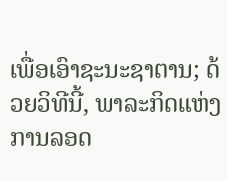ເພື່ອເອົາຊະນະຊາຕານ; ດ້ວຍວິທີນີ້, ພາລະກິດແຫ່ງການລອດ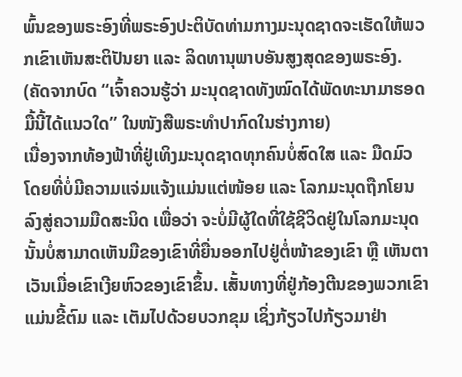ພົ້ນຂອງພຣະອົງທີ່ພຣະອົງປະຕິບັດທ່າມກາງມະນຸດຊາດຈະເຮັດໃຫ້ພວກເຂົາເຫັນສະຕິປັນຍາ ແລະ ລິດທານຸພາບອັນສູງສຸດຂອງພຣະອົງ.
(ຄັດຈາກບົດ “ເຈົ້າຄວນຮູ້ວ່າ ມະນຸດຊາດທັງໝົດໄດ້ພັດທະນາມາຮອດມື້ນີ້ໄດ້ແນວໃດ” ໃນໜັງສືພຣະທໍາປາກົດໃນຮ່າງກາຍ)
ເນື່ອງຈາກທ້ອງຟ້າທີ່ຢູ່ເທິງມະນຸດຊາດທຸກຄົນບໍ່ສົດໃສ ແລະ ມືດມົວ ໂດຍທີ່ບໍ່ມີຄວາມແຈ່ມແຈ້ງແມ່ນແຕ່ໜ້ອຍ ແລະ ໂລກມະນຸດຖືກໂຍນລົງສູ່ຄວາມມືດສະນິດ ເພື່ອວ່າ ຈະບໍ່ມີຜູ້ໃດທີ່ໃຊ້ຊີວິດຢູ່ໃນໂລກມະນຸດນັ້ນບໍ່ສາມາດເຫັນມືຂອງເຂົາທີ່ຍື່ນອອກໄປຢູ່ຕໍ່ໜ້າຂອງເຂົາ ຫຼື ເຫັນຕາເວັນເມື່ອເຂົາເງີຍຫົວຂອງເຂົາຂຶ້ນ. ເສັ້ນທາງທີ່ຢູ່ກ້ອງຕີນຂອງພວກເຂົາແມ່ນຂີ້ຕົມ ແລະ ເຕັມໄປດ້ວຍບວກຂຸມ ເຊິ່ງກ້ຽວໄປກ້ຽວມາຢ່າ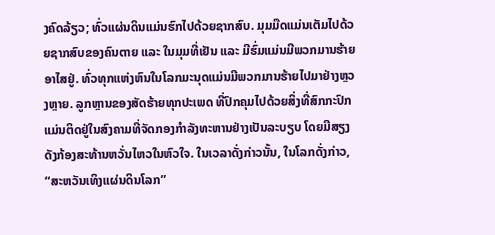ງຄົດລ້ຽວ; ທົ່ວແຜ່ນດິນແມ່ນຮົກໄປດ້ວຍຊາກສົບ. ມຸມມືດແມ່ນເຕັມໄປດ້ວຍຊາກສົບຂອງຄົນຕາຍ ແລະ ໃນມຸມທີ່ເຢັນ ແລະ ມີຮົ່ມແມ່ນມີພວກມານຮ້າຍອາໄສຢູ່. ທົ່ວທຸກແຫ່ງຫົນໃນໂລກມະນຸດແມ່ນມີພວກມານຮ້າຍໄປມາຢ່າງຫຼວງຫຼາຍ. ລູກຫຼານຂອງສັດຮ້າຍທຸກປະເພດ ທີ່ປົກຄຸມໄປດ້ວຍສິ່ງທີ່ສົກກະປົກ ແມ່ນຕິດຢູ່ໃນສົງຄາມທີ່ຈັດກອງກໍາລັງທະຫານຢ່າງເປັນລະບຽບ ໂດຍມີສຽງດັງກ້ອງສະທ້ານຫວັ່ນໄຫວໃນຫົວໃຈ. ໃນເວລາດັ່ງກ່າວນັ້ນ, ໃນໂລກດັ່ງກ່າວ, “ສະຫວັນເທິງແຜ່ນດິນໂລກ”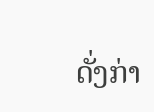ດັ່ງກ່າ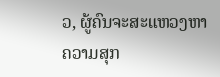ວ, ຜູ້ຄົນຈະສະແຫວງຫາຄວາມສຸກ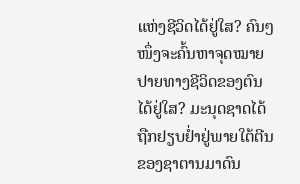ແຫ່ງຊີວິດໄດ້ຢູ່ໃສ? ຄົນໆໜຶ່ງຈະຄົ້ນຫາຈຸດໝາຍປາຍທາງຊີວິດຂອງຕົນໄດ້ຢູ່ໃສ? ມະນຸດຊາດໄດ້ຖືກຢຽບຢໍ່າຢູ່ພາຍໃຕ້ຕີນຂອງຊາຕານມາດົນ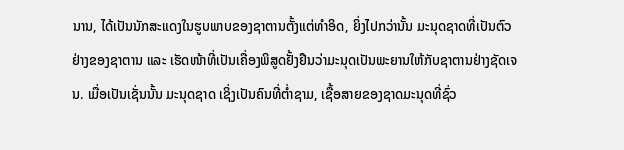ນານ, ໄດ້ເປັນນັກສະແດງໃນຮູບພາບຂອງຊາຕານຕັ້ງແຕ່ທຳອິດ, ຍິ່ງໄປກວ່ານັ້ນ ມະນຸດຊາດທີ່ເປັນຕົວຢ່າງຂອງຊາຕານ ແລະ ເຮັດໜ້າທີ່ເປັນເຄື່ອງພິສູດຢັ້ງຢືນວ່າມະນຸດເປັນພະຍານໃຫ້ກັບຊາຕານຢ່າງຊັດເຈນ. ເມື່ອເປັນເຊັ່ນນັ້ນ ມະນຸດຊາດ ເຊິ່ງເປັນຄົນທີ່ຕໍ່າຊາມ, ເຊື້ອສາຍຂອງຊາດມະນຸດທີ່ຊົ່ວ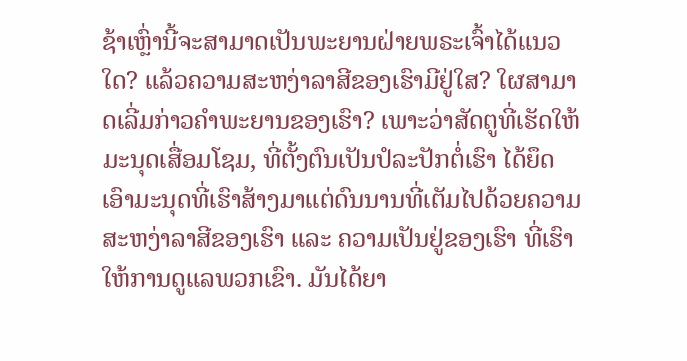ຊ້າເຫຼົ່ານີ້ຈະສາມາດເປັນພະຍານຝ່າຍພຣະເຈົ້າໄດ້ແນວໃດ? ແລ້ວຄວາມສະຫງ່າລາສີຂອງເຮົາມີຢູ່ໃສ? ໃຜສາມາດເລີ່ມກ່າວຄໍາພະຍານຂອງເຮົາ? ເພາະວ່າສັດຕູທີ່ເຮັດໃຫ້ມະນຸດເສື່ອມໂຊມ, ທີ່ຕັ້ງຕົນເປັນປໍລະປັກຕໍ່ເຮົາ ໄດ້ຍຶດເອົາມະນຸດທີ່ເຮົາສ້າງມາແຕ່ດົນນານທີ່ເຕັມໄປດ້ວຍຄວາມສະຫງ່າລາສີຂອງເຮົາ ແລະ ຄວາມເປັນຢູ່ຂອງເຮົາ ທີ່ເຮົາໃຫ້ການດູແລພວກເຂົາ. ມັນໄດ້ຍາ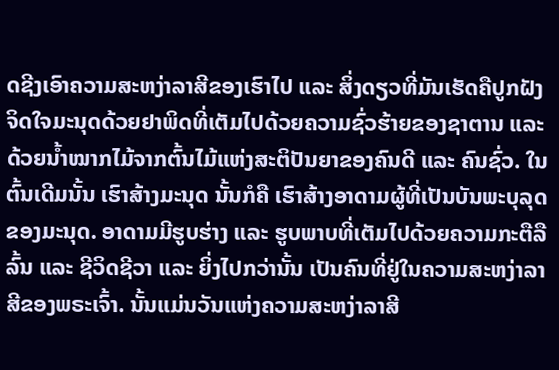ດຊີງເອົາຄວາມສະຫງ່າລາສີຂອງເຮົາໄປ ແລະ ສິ່ງດຽວທີ່ມັນເຮັດຄືປູກຝັງຈິດໃຈມະນຸດດ້ວຍຢາພິດທີ່ເຕັມໄປດ້ວຍຄວາມຊົ່ວຮ້າຍຂອງຊາຕານ ແລະ ດ້ວຍນໍ້າໝາກໄມ້ຈາກຕົ້ນໄມ້ແຫ່ງສະຕິປັນຍາຂອງຄົນດີ ແລະ ຄົນຊົ່ວ. ໃນຕົ້ນເດີມນັ້ນ ເຮົາສ້າງມະນຸດ ນັ້ນກໍຄື ເຮົາສ້າງອາດາມຜູ້ທີ່ເປັນບັນພະບຸລຸດຂອງມະນຸດ. ອາດາມມີຮູບຮ່າງ ແລະ ຮູບພາບທີ່ເຕັມໄປດ້ວຍຄວາມກະຕືລືລົ້ນ ແລະ ຊີວິດຊີວາ ແລະ ຍິ່ງໄປກວ່ານັ້ນ ເປັນຄົນທີ່ຢູ່ໃນຄວາມສະຫງ່າລາສີຂອງພຣະເຈົ້າ. ນັ້ນແມ່ນວັນແຫ່ງຄວາມສະຫງ່າລາສີ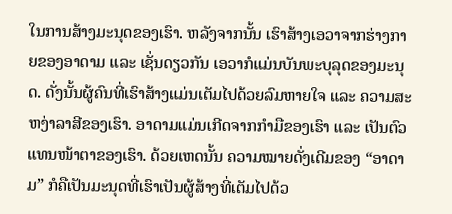ໃນການສ້າງມະນຸດຂອງເຮົາ. ຫລັງຈາກນັ້ນ ເຮົາສ້າງເອວາຈາກຮ່າງກາຍຂອງອາດາມ ແລະ ເຊັ່ນດຽວກັນ ເອວາກໍແມ່ນບັນພະບຸລຸດຂອງມະນຸດ. ດັ່ງນັ້ນຜູ້ຄົນທີ່ເຮົາສ້າງແມ່ນເຕັມໄປດ້ວຍລົມຫາຍໃຈ ແລະ ຄວາມສະຫງ່າລາສີຂອງເຮົາ. ອາດາມແມ່ນເກີດຈາກກໍາມືຂອງເຮົາ ແລະ ເປັນຕົວແທນໜ້າຕາຂອງເຮົາ. ດ້ວຍເຫດນັ້ນ ຄວາມໝາຍດັ່ງເດີມຂອງ “ອາດາມ” ກໍຄືເປັນມະນຸດທີ່ເຮົາເປັນຜູ້ສ້າງທີ່ເຕັມໄປດ້ວ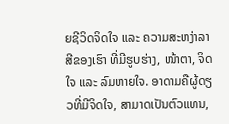ຍຊີວິດຈິດໃຈ ແລະ ຄວາມສະຫງ່າລາສີຂອງເຮົາ ທີ່ມີຮູບຮ່າງ, ໜ້າຕາ, ຈິດໃຈ ແລະ ລົມຫາຍໃຈ. ອາດາມຄືຜູ້ດຽວທີ່ມີຈິດໃຈ, ສາມາດເປັນຕົວແທນ,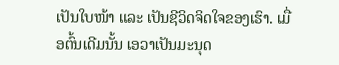ເປັນໃບໜ້າ ແລະ ເປັນຊີວິດຈິດໃຈຂອງເຮົາ. ເມື່ອຕົ້ນເດີມນັ້ນ ເອວາເປັນມະນຸດ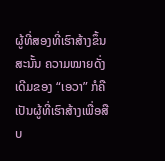ຜູ້ທີ່ສອງທີ່ເຮົາສ້າງຂຶ້ນ ສະນັ້ນ ຄວາມໝາຍດັ່ງເດີມຂອງ “ເອວາ” ກໍຄືເປັນຜູ້ທີ່ເຮົາສ້າງເພື່ອສືບ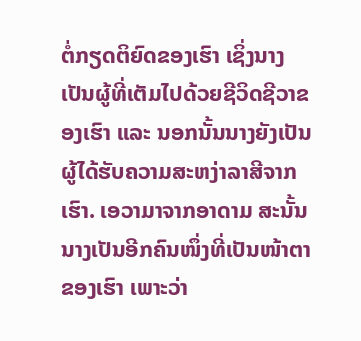ຕໍ່ກຽດຕິຍົດຂອງເຮົາ ເຊິ່ງນາງເປັນຜູ້ທີ່ເຕັມໄປດ້ວຍຊີວິດຊີວາຂອງເຮົາ ແລະ ນອກນັ້ນນາງຍັງເປັນຜູ້ໄດ້ຮັບຄວາມສະຫງ່າລາສີຈາກເຮົາ. ເອວາມາຈາກອາດາມ ສະນັ້ນ ນາງເປັນອີກຄົນໜຶ່ງທີ່ເປັນໜ້າຕາຂອງເຮົາ ເພາະວ່າ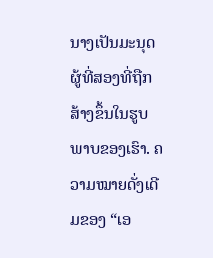ນາງເປັນມະນຸດຜູ້ທີ່ສອງທີ່ຖືກສ້າງຂຶ້ນໃນຮູບພາບຂອງເຮົາ. ຄວາມໝາຍດັ່ງເດີມຂອງ “ເອ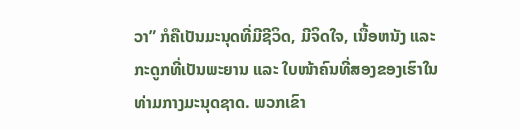ວາ” ກໍຄືເປັນມະນຸດທີ່ມີຊີວິດ, ມີຈິດໃຈ, ເນື້ອຫນັງ ແລະ ກະດູກທີ່ເປັນພະຍານ ແລະ ໃບໜ້າຄົນທີ່ສອງຂອງເຮົາໃນທ່າມກາງມະນຸດຊາດ. ພວກເຂົາ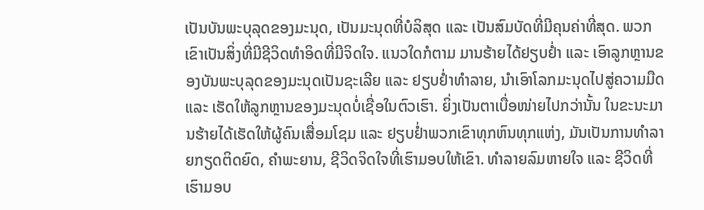ເປັນບັນພະບຸລຸດຂອງມະນຸດ, ເປັນມະນຸດທີ່ບໍລິສຸດ ແລະ ເປັນສົມບັດທີ່ມີຄຸນຄ່າທີ່ສຸດ. ພວກເຂົາເປັນສິ່ງທີ່ມີຊີວິດທໍາອິດທີ່ມີຈິດໃຈ. ແນວໃດກໍຕາມ ມານຮ້າຍໄດ້ຢຽບຢໍ່າ ແລະ ເອົາລູກຫຼານຂອງບັນພະບຸລຸດຂອງມະນຸດເປັນຊະເລີຍ ແລະ ຢຽບຢໍ່າທໍາລາຍ, ນໍາເອົາໂລກມະນຸດໄປສູ່ຄວາມມືດ ແລະ ເຮັດໃຫ້ລູກຫຼານຂອງມະນຸດບໍ່ເຊື່ອໃນຕົວເຮົາ. ຍິ່ງເປັນຕາເບື່ອໜ່າຍໄປກວ່ານັ້ນ ໃນຂະນະມານຮ້າຍໄດ້ເຮັດໃຫ້ຜູ້ຄົນເສື່ອມໂຊມ ແລະ ຢຽບຢໍ່າພວກເຂົາທຸກຫົນທຸກແຫ່ງ, ມັນເປັນການທໍາລາຍກຽດຕິດຍົດ, ຄໍາພະຍານ, ຊີວິດຈິດໃຈທີ່ເຮົາມອບໃຫ້ເຂົາ. ທໍາລາຍລົມຫາຍໃຈ ແລະ ຊີວິດທີ່ເຮົາມອບ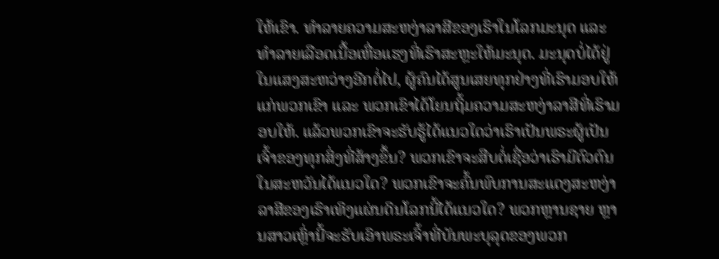ໃຫ້ເຂົາ. ທໍາລາຍຄວາມສະຫງ່າລາສີຂອງເຮົາໃນໂລກມະນຸດ ແລະ ທໍາລາຍເລືອດເນື້ອເຫື່ອແຮງທີ່ເຮົາສະຫຼະໃຫ້ມະນຸດ. ມະນຸດບໍ່ໄດ້ຢູ່ໃນແສງສະຫວ່າງອີກຕໍ່ໄປ, ຜູ້ຄົນໄດ້ສູນເສຍທຸກຢ່າງທີ່ເຮົາມອບໃຫ້ແກ່ພວກເຂົາ ແລະ ພວກເຂົາໄດ້ໂຍນຖິ້ມຄວາມສະຫງ່າລາສີທີ່ເຮົາມອບໃຫ້. ແລ້ວພວກເຂົາຈະຮັບຮູ້ໄດ້ແນວໃດວ່າເຮົາເປັນພຣະຜູ້ເປັນເຈົ້າຂອງທຸກສິ່ງທີ່ສ້າງຂຶ້ນ? ພວກເຂົາຈະສືບຕໍ່ເຊື່ອວ່າເຮົາມີຕົວຕົນໃນສະຫວັນໄດ້ແນວໃດ? ພວກເຂົາຈະຄົ້ນພົບການສະແດງສະຫງ່າລາສີຂອງເຮົາເທິງແຜ່ນດິນໂລກນີ້ໄດ້ແນວໃດ? ພວກຫຼານຊາຍ ຫຼານສາວເຫຼົ່ານີ້ຈະຮັບເອົາພຣະເຈົ້າທີ່ບັນພະບຸລຸດຂອງພວກ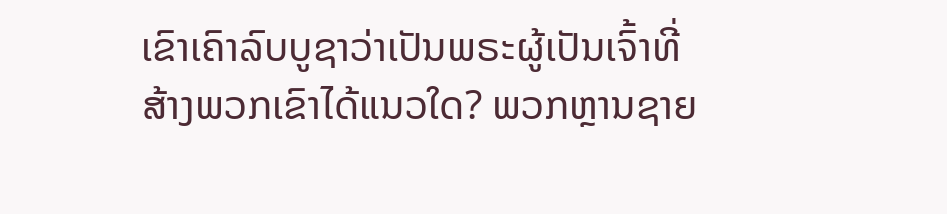ເຂົາເຄົາລົບບູຊາວ່າເປັນພຣະຜູ້ເປັນເຈົ້າທີ່ສ້າງພວກເຂົາໄດ້ແນວໃດ? ພວກຫຼານຊາຍ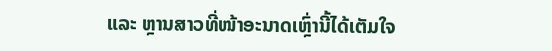ແລະ ຫຼານສາວທີ່ໜ້າອະນາດເຫຼົ່ານີ້ໄດ້ເຕັມໃຈ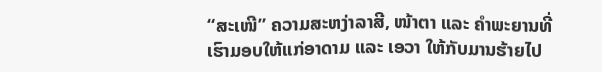“ສະເໜີ” ຄວາມສະຫງ່າລາສີ, ໜ້າຕາ ແລະ ຄໍາພະຍານທີ່ເຮົາມອບໃຫ້ແກ່ອາດາມ ແລະ ເອວາ ໃຫ້ກັບມານຮ້າຍໄປ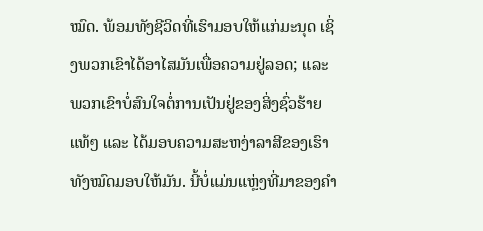ໝົດ. ພ້ອມທັງຊີວິດທີ່ເຮົາມອບໃຫ້ແກ່ມະນຸດ ເຊິ່ງພວກເຂົາໄດ້ອາໄສມັນເພື່ອຄວາມຢູ່ລອດ; ແລະ ພວກເຂົາບໍ່ສົນໃຈຕໍ່ການເປັນຢູ່ຂອງສິ່ງຊົ່ວຮ້າຍແທ້ໆ ແລະ ໄດ້ມອບຄວາມສະຫງ່າລາສີຂອງເຮົາທັງໝົດມອບໃຫ້ມັນ. ນີ້ບໍ່ແມ່ນແຫຼ່ງທີ່ມາຂອງຄໍາ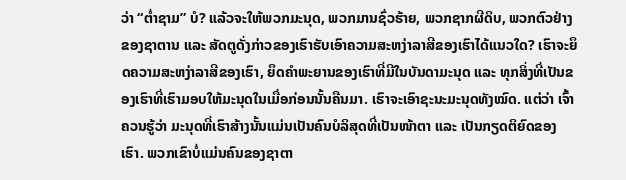ວ່າ “ຕໍ່າຊາມ” ບໍ? ແລ້ວຈະໃຫ້ພວກມະນຸດ, ພວກມານຊົ່ວຮ້າຍ, ພວກຊາກຜີດິບ, ພວກຕົວຢ່າງຂອງຊາຕານ ແລະ ສັດຕູດັ່ງກ່າວຂອງເຮົາຮັບເອົາຄວາມສະຫງ່າລາສີຂອງເຮົາໄດ້ແນວໃດ? ເຮົາຈະຍຶດຄວາມສະຫງ່າລາສີຂອງເຮົາ, ຍຶດຄໍາພະຍານຂອງເຮົາທີ່ມີໃນບັນດາມະນຸດ ແລະ ທຸກສິ່ງທີ່ເປັນຂອງເຮົາທີ່ເຮົາມອບໃຫ້ມະນຸດໃນເມື່ອກ່ອນນັ້ນຄືນມາ. ເຮົາຈະເອົາຊະນະມະນຸດທັງໝົດ. ແຕ່ວ່າ ເຈົ້າຄວນຮູ້ວ່າ ມະນຸດທີ່ເຮົາສ້າງນັ້ນແມ່ນເປັນຄົນບໍລິສຸດທີ່ເປັນໜ້າຕາ ແລະ ເປັນກຽດຕິຍົດຂອງເຮົາ. ພວກເຂົາບໍ່ແມ່ນຄົນຂອງຊາຕາ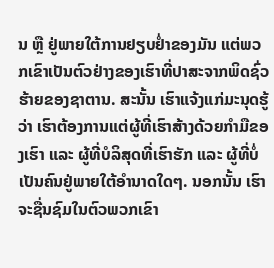ນ ຫຼື ຢູ່ພາຍໃຕ້ການຢຽບຢໍ່າຂອງມັນ ແຕ່ພວກເຂົາເປັນຕົວຢ່າງຂອງເຮົາທີ່ປາສະຈາກພິດຊົ່ວຮ້າຍຂອງຊາຕານ. ສະນັ້ນ ເຮົາແຈ້ງແກ່ມະນຸດຮູ້ວ່າ ເຮົາຕ້ອງການແຕ່ຜູ້ທີ່ເຮົາສ້າງດ້ວຍກໍາມືຂອງເຮົາ ແລະ ຜູ້ທີ່ບໍລິສຸດທີ່ເຮົາຮັກ ແລະ ຜູ້ທີ່ບໍ່ເປັນຄົນຢູ່ພາຍໃຕ້ອໍານາດໃດໆ. ນອກນັ້ນ ເຮົາຈະຊື່ນຊົມໃນຕົວພວກເຂົາ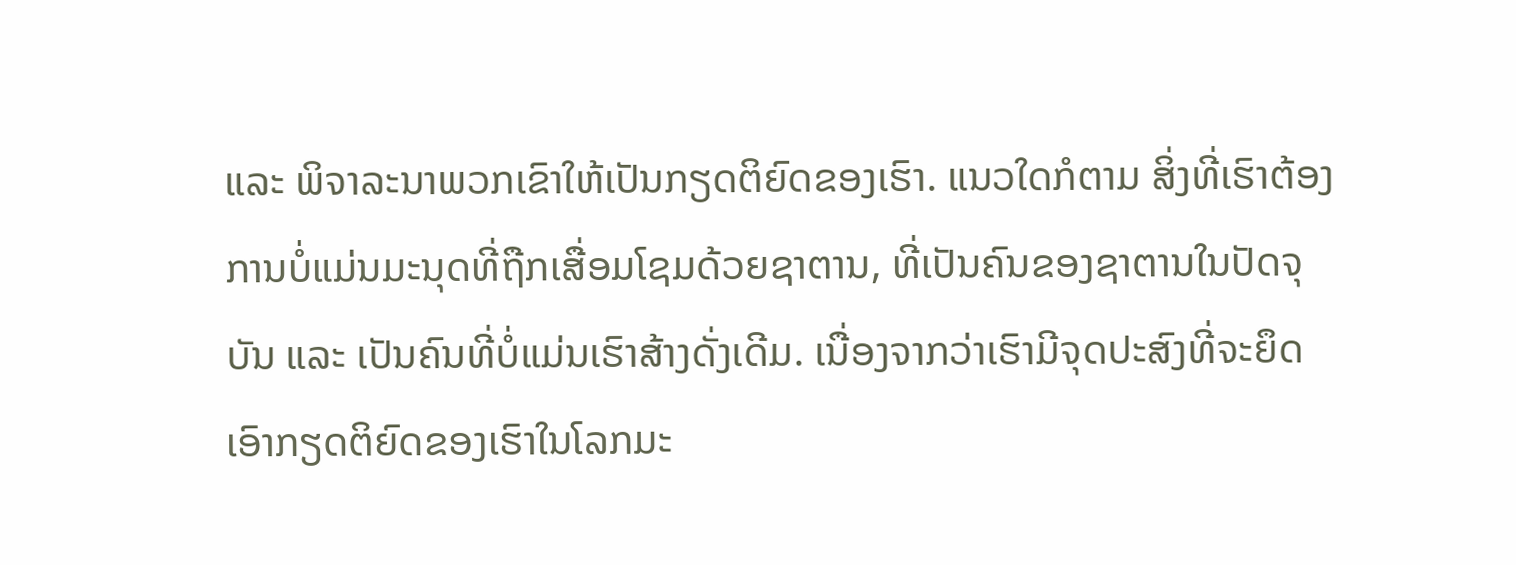ແລະ ພິຈາລະນາພວກເຂົາໃຫ້ເປັນກຽດຕິຍົດຂອງເຮົາ. ແນວໃດກໍຕາມ ສິ່ງທີ່ເຮົາຕ້ອງການບໍ່ແມ່ນມະນຸດທີ່ຖືກເສື່ອມໂຊມດ້ວຍຊາຕານ, ທີ່ເປັນຄົນຂອງຊາຕານໃນປັດຈຸບັນ ແລະ ເປັນຄົນທີ່ບໍ່ແມ່ນເຮົາສ້າງດັ່ງເດີມ. ເນື່ອງຈາກວ່າເຮົາມີຈຸດປະສົງທີ່ຈະຍຶດເອົາກຽດຕິຍົດຂອງເຮົາໃນໂລກມະ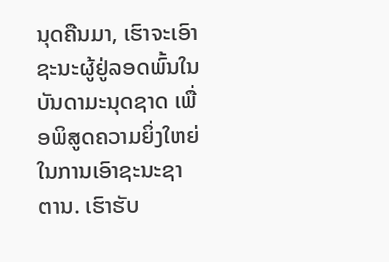ນຸດຄືນມາ, ເຮົາຈະເອົາຊະນະຜູ້ຢູ່ລອດພົ້ນໃນບັນດາມະນຸດຊາດ ເພື່ອພິສູດຄວາມຍິ່ງໃຫຍ່ໃນການເອົາຊະນະຊາຕານ. ເຮົາຮັບ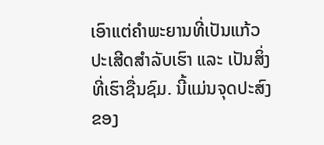ເອົາແຕ່ຄໍາພະຍານທີ່ເປັນແກ້ວປະເສີດສໍາລັບເຮົາ ແລະ ເປັນສິ່ງທີ່ເຮົາຊື່ນຊົມ. ນີ້ແມ່ນຈຸດປະສົງຂອງ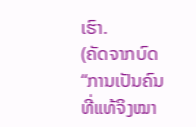ເຮົາ.
(ຄັດຈາກບົດ “ການເປັນຄົນທີ່ແທ້ຈິງໝາ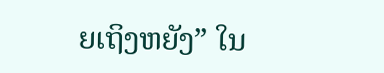ຍເຖິງຫຍັງ” ໃນ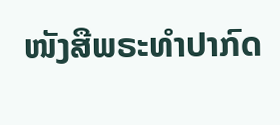ໜັງສືພຣະທໍາປາກົດ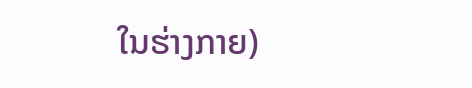ໃນຮ່າງກາຍ)